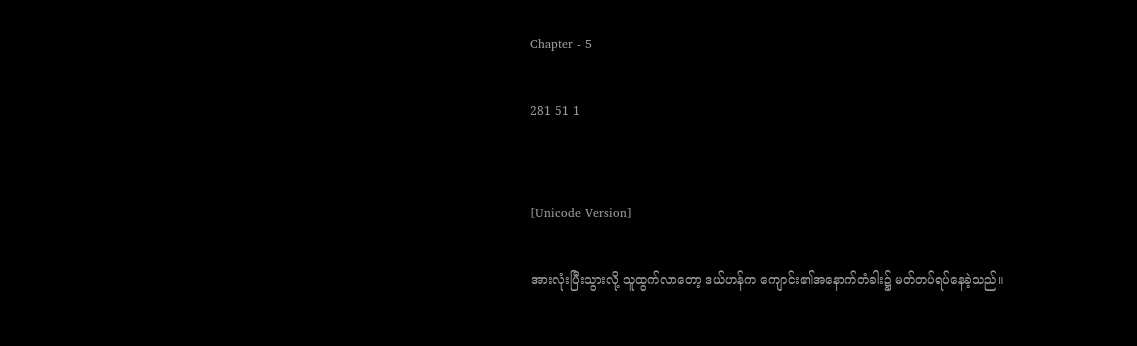Chapter - 5

281 51 1


[Unicode Version]

အားလုံးပြီးသွားလို့ သူထွက်လာတော့ ဒယ်ဟန်က ကျောင်း၏အနောက်တံခါး၌ မတ်တပ်ရပ်နေခဲ့သည်။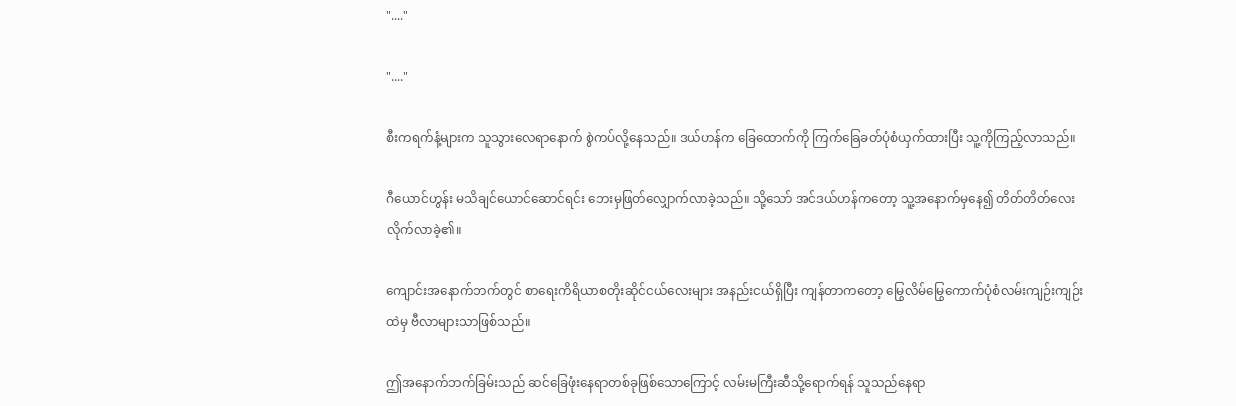"...."

"...."

စီးကရက်နံ့များက သူသွားလေရာနောက် စွဲကပ်လို့နေသည်။ ဒယ်ဟန်က ခြေထောက်ကို ကြက်ခြေခတ်ပုံစံယှက်ထားပြီး သူ့ကိုကြည့်လာသည်။

ဂီယောင်ဟွန်း မသိချင်ယောင်ဆောင်ရင်း ဘေးမှဖြတ်လျှောက်လာခဲ့သည်။ သို့သော် အင်ဒယ်ဟန်ကတော့ သူ့အနောက်မှနေ၍ တိတ်တိတ်လေးလိုက်လာခဲ့၏။

ကျောင်းအနောက်ဘက်တွင် စာရေးကိရိယာစတိုးဆိုင်ငယ်လေးများ အနည်းငယ်ရှိပြီး ကျန်တာကတော့ မြွေလိမ်မြွေကောက်ပုံစံလမ်းကျဉ်းကျဉ်းထဲမှ ဗီလာများသာဖြစ်သည်။

ဤအနောက်ဘက်ခြမ်းသည် ဆင်ခြေဖုံးနေရာတစ်ခုဖြစ်သောကြောင့် လမ်းမကြီးဆီသို့ရောက်ရန် သူသည်နေရာ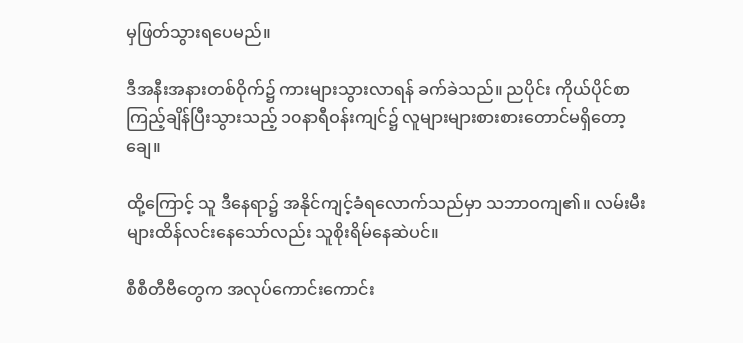မှဖြတ်သွားရပေမည်။

ဒီအနီးအနားတစ်ဝိုက်၌ ကားများသွားလာရန် ခက်ခဲသည်။ ညပိုင်း ကိုယ်ပိုင်စာကြည့်ချိန်ပြီးသွားသည့် ၁၀နာရီဝန်းကျင်၌ လူများများစားစားတောင်မရှိတော့ချေ။

ထို့ကြောင့် သူ ဒီနေရာ၌ အနိုင်ကျင့်ခံရလောက်သည်မှာ သဘာဝကျ၏။ လမ်းမီးများထိန်လင်းနေသော်လည်း သူစိုးရိမ်နေဆဲပင်။

စီစီတီဗီတွေက အလုပ်ကောင်းကောင်း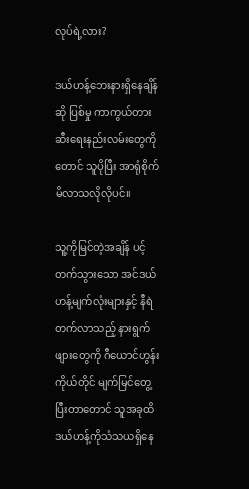လုပ်ရဲ့လား?

ဒယ်ဟန့်ဘေးနားရှိနေချိန်ဆို ပြစ်မှု ကာကွယ်တားဆီးရေးနည်းလမ်းတွေကိုတောင် သူပိုပြီး အာရုံစိုက်မိလာသလိုလိုပင်။

သူ့ကိုမြင်တဲ့အချိန် ပင့်တက်သွားသော အင်ဒယ်ဟန့်မျက်လုံးများနှင့် နီရဲတက်လာသည့် နားရွက်ဖျားတွေကို ဂီယောင်ဟွန်းကိုယ်တိုင် မျက်မြင်တွေ့ပြီးတာတောင် သူအခုထိ ဒယ်ဟန့်ကိုသံသယရှိနေ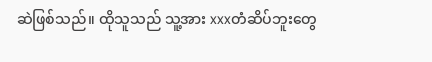ဆဲဖြစ်သည်။ ထိုသူသည် သူ့အား xxxတံဆိပ်ဘူးတွေ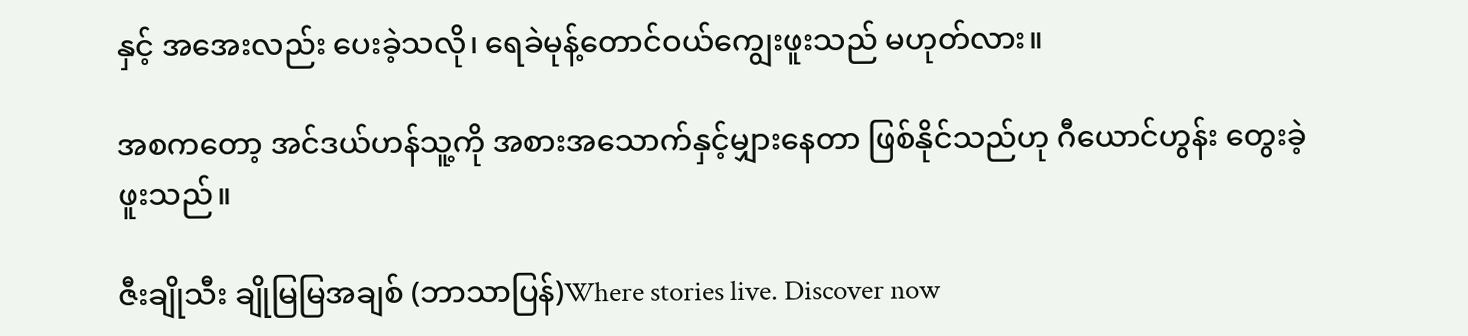နှင့် အအေးလည်း ပေးခဲ့သလို၊ ရေခဲမုန့်တောင်ဝယ်ကျွေးဖူးသည် မဟုတ်လား။

အစကတော့ အင်ဒယ်ဟန်သူ့ကို အစားအသောက်နှင့်မျှားနေတာ ဖြစ်နိုင်သည်ဟု ဂီယောင်ဟွန်း တွေးခဲ့ဖူးသည်။

ဇီးချိုသီး ချိုမြမြအချစ် (ဘာသာပြန်)Where stories live. Discover now